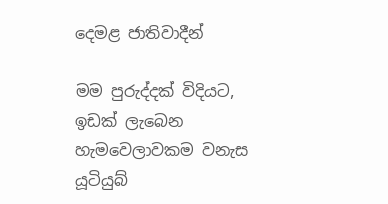දෙමළ ජාතිවාදීන්

මම පුරුද්දක් විදියට, ඉඩක් ලැබෙන හැමවෙලාවකම වනැස යූටියුබ්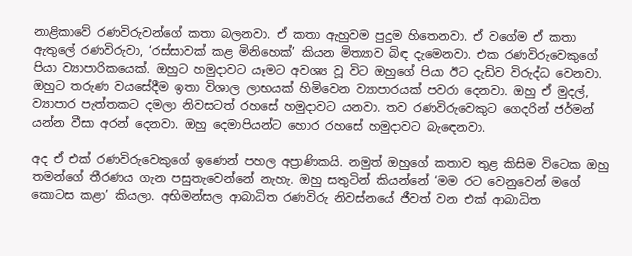නාළිකාවේ රණවිරුවන්ගේ කතා බලනවා. ඒ කතා ඇහුවම පුදුම හිතෙනවා. ඒ වගේම ඒ කතා ඇතුලේ රණවිරුවා, ‘රස්සාවක් කළ මිනිහෙක්’ කියන මිත්‍යාව බිඳ දැමෙනවා. එක රණවිරුවෙකුගේ පියා ව්‍යාපාරිකයෙක්. ඔහුට හමුදාවට යෑමට අවශ්‍ය වූ විට ඔහුගේ පියා ඊට දැඩිව විරුද්ධ වෙනවා. ඔහුට තරුණ වයසේදීම ඉතා විශාල ලාභයක් හිමිවෙන ව්‍යාපාරයක් පවරා දෙනවා. ඔහු ඒ මුදල්, ව්‍යාපාර පැත්තකට දමලා නිවසටත් රහසේ හමුදාවට යනවා. තව රණවිරුවෙකුට ගෙදරින් ජර්මන් යන්න වීසා අරන් දෙනවා. ඔහු දෙමාපියන්ට හොර රහසේ හමුදාවට බැඳෙනවා.

අද ඒ එක් රණවිරුවෙකුගේ ඉණෙන් පහල අප්‍රාණිකයි. නමුත් ඔහුගේ කතාව තුළ කිසිම විටෙක ඔහු තමන්ගේ තීරණය ගැන පසුතැවෙන්නේ නැහැ. ඔහු සතුටින් කියන්නේ ‘මම රට වෙනුවෙන් මගේ කොටස කළා’ කියලා. අභිමන්සල ආබාධිත රණවිරු නිවස්නයේ ජීවත් වන එක් ආබාධිත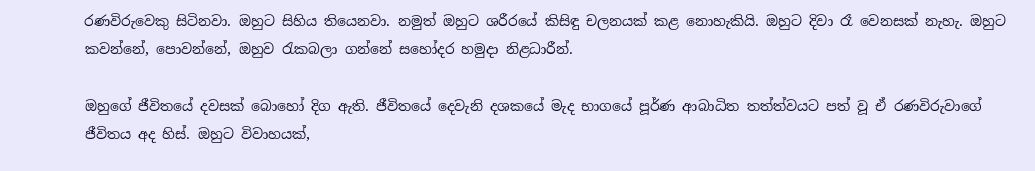රණවිරුවෙකු සිටිනවා. ඔහුට සිහිය තියෙනවා. නමුත් ඔහුට ශරීරයේ කිසිඳු චලනයක් කළ නොහැකියි. ඔහුට දිවා රෑ වෙනසක් නැහැ. ඔහුට කවන්නේ, පොවන්නේ, ඔහුව රැකබලා ගන්නේ සහෝදර හමුදා නිළධාරීන්.

ඔහුගේ ජීවිතයේ දවසක් බොහෝ දිග ඇති. ජීවිතයේ දෙවැනි දශකයේ මැද භාගයේ පූර්ණ ආබාධිත තත්ත්වයට පත් වූ ඒ රණවිරුවාගේ ජීවිතය අද හිස්. ඔහුට විවාහයක්,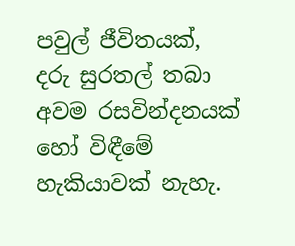පවුල් ජීවිතයක්, දරු සුරතල් තබා අවම රසවින්දනයක් හෝ විඳීමේ හැකියාවක් නැහැ.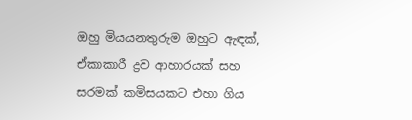ඔහු මියයනතුරුම ඔහුට ඇඳක්, ඒකාකාරී ද්‍රව ආහාරයක් සහ සරමක් කමිසයකට එහා ගිය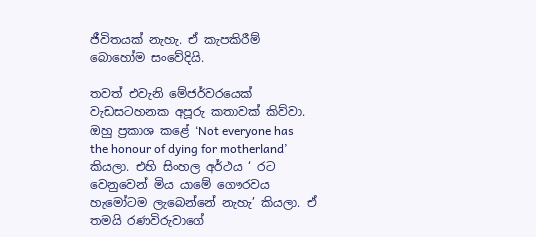ජීවිතයක් නැහැ. ඒ කැපකිරීම් බොහෝම සංවේදියි.

තවත් එවැනි මේජර්වරයෙක් වැඩසටහනක අපූරු කතාවක් කිව්වා. ඔහු ප්‍රකාශ කළේ ‘Not everyone has the honour of dying for motherland’ කියලා. එහි සිංහල අර්ථය ‘ රට වෙනුවෙන් මිය යාමේ ගෞරවය හැමෝටම ලැබෙන්නේ නැහැ’ කියලා. ඒ තමයි රණවිරුවාගේ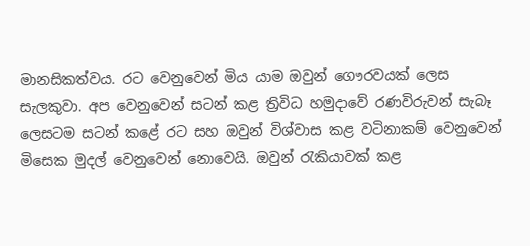මානසිකත්වය. රට වෙනුවෙන් මිය යාම ඔවුන් ගෞරවයක් ලෙස සැලකුවා. අප වෙනුවෙන් සටන් කළ ත්‍රිවිධ හමුදාවේ රණවිරුවන් සැබෑ ලෙසටම සටන් කළේ රට සහ ඔවුන් විශ්වාස කළ වටිනාකම් වෙනුවෙන් මිසෙක මුදල් වෙනුවෙන් නොවෙයි. ඔවුන් රැකියාවක් කළ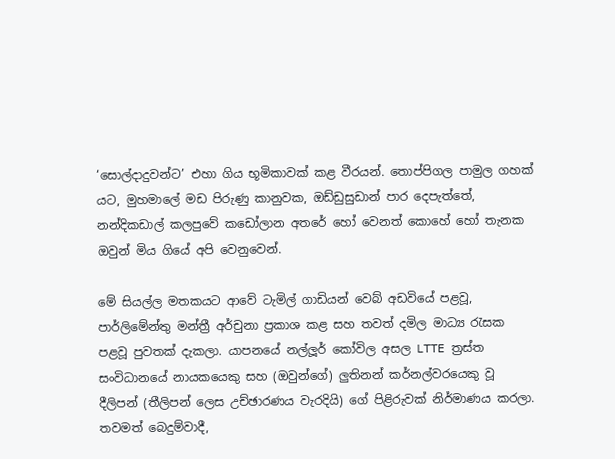‘සොල්දාදුවන්ට’ එහා ගිය භූමිකාවක් කළ වීරයන්. තොප්පිගල පාමුල ගහක් යට, මුහමාලේ මඩ පිරුණු කානුවක, ඔඩ්ඩුසුඩාන් පාර දෙපැත්තේ, නන්දිකඩාල් කලපුවේ කඩෝලාන අතරේ හෝ වෙනත් කොහේ හෝ තැනක ඔවුන් මිය ගියේ අපි වෙනුවෙන්.

මේ සියල්ල මතකයට ආවේ ටැමිල් ගාඩියන් වෙබ් අඩවියේ පළවූ, පාර්ලිමේන්තු මන්ත්‍රී අර්චුනා ප්‍රකාශ කළ සහ තවත් දමිල මාධ්‍ය රැසක පළවූ පුවතක් දැකලා. යාපනයේ නල්ලූර් කෝවිල අසල LTTE ත්‍රස්ත සංවිධානයේ නායකයෙකු සහ (ඔවුන්ගේ) ලුතිනන් කර්නල්වරයෙකු වූ දීලිපන් (තීලිපන් ලෙස උච්ඡාරණය වැරදියි) ගේ පිළිරුවක් නිර්මාණය කරලා. තවමත් බෙදුම්වාදී,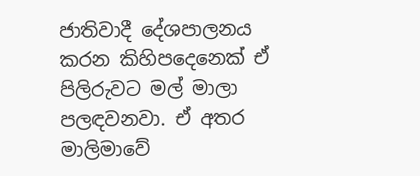ජාතිවාදී දේශපාලනය කරන කිහිපදෙනෙක් ඒ පිලිරුවට මල් මාලා පලඳවනවා. ඒ අතර මාලිමාවේ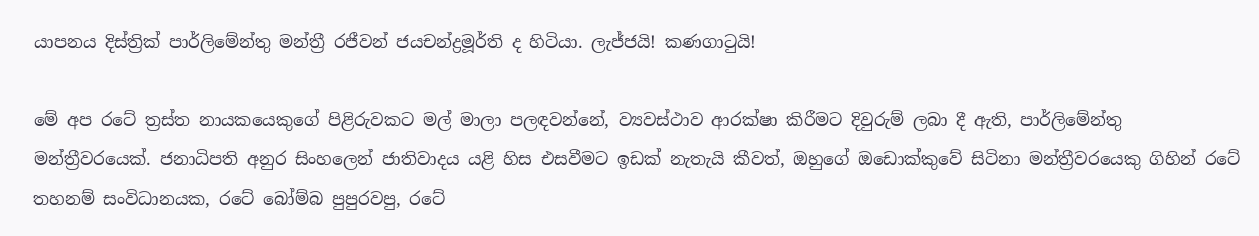යාපනය දිස්ත්‍රික් පාර්ලිමේන්තු මන්ත්‍රී රජීවන් ජයචන්ද්‍රමූර්ති ද හිටියා. ලැජ්ජයි! කණගාටුයි!

මේ අප රටේ ත්‍රස්ත නායකයෙකුගේ පිළිරුවකට මල් මාලා පලඳවන්නේ, ව්‍යවස්ථාව ආරක්ෂා කිරීමට දිවුරුම් ලබා දී ඇති, පාර්ලිමේන්තු මන්ත්‍රීවරයෙක්. ජනාධිපති අනුර සිංහලෙන් ජාතිවාදය යළි හිස එසවීමට ඉඩක් නැතැයි කීවත්, ඔහුගේ ඔඩොක්කුවේ සිටිනා මන්ත්‍රීවරයෙකු ගිහින් රටේ තහනම් සංවිධානයක, රටේ බෝම්බ පුපුරවපු, රටේ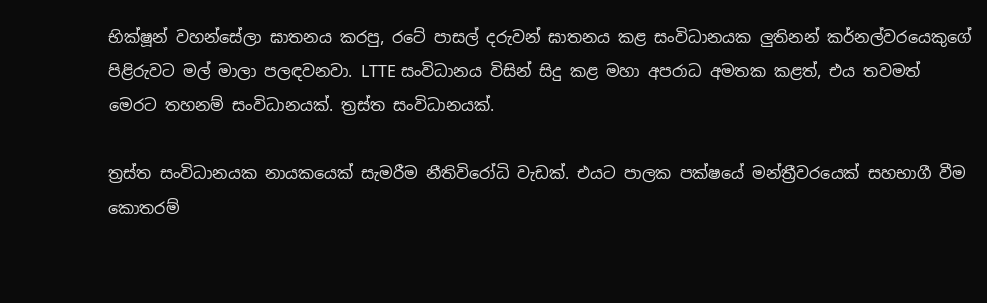භික්ෂූන් වහන්සේලා ඝාතනය කරපු, රටේ පාසල් දරුවන් ඝාතනය කළ සංවිධානයක ලුතිනන් කර්නල්වරයෙකුගේ පිළිරුවට මල් මාලා පලඳවනවා. LTTE සංවිධානය විසින් සිදු කළ මහා අපරාධ අමතක කළත්, එය තවමත් මෙරට තහනම් සංවිධානයක්. ත්‍රස්ත සංවිධානයක්.

ත්‍රස්ත සංවිධානයක නායකයෙක් සැමරීම නීතිවිරෝධි වැඩක්. එයට පාලක පක්ෂයේ මන්ත්‍රීවරයෙක් සහභාගී වීම කොතරම්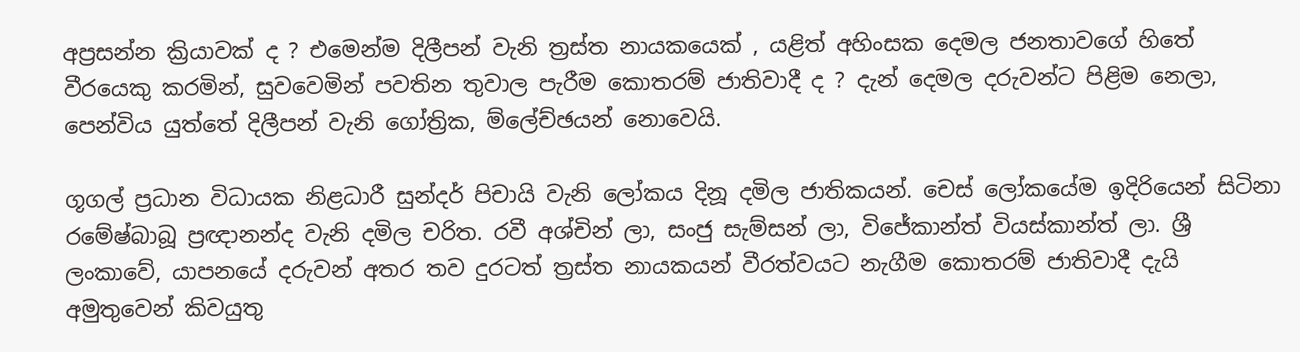අප්‍රසන්න ක්‍රියාවක් ද ? එමෙන්ම දිලීපන් වැනි ත්‍රස්ත නායකයෙක් , යළිත් අහිංසක දෙමල ජනතාවගේ හිතේ වීරයෙකු කරමින්, සුවවෙමින් පවතින තුවාල පැරීම කොතරම් ජාතිවාදී ද ? දැන් දෙමල දරුවන්ට පිළිම නෙලා, පෙන්විය යුත්තේ දිලීපන් වැනි ගෝත්‍රික, ම්ලේච්ඡයන් නොවෙයි.

ගූගල් ප්‍රධාන විධායක නිළධාරී සුන්දර් පිචායි වැනි ලෝකය දිනූ දමිල ජාතිකයන්. චෙස් ලෝකයේම ඉදිරියෙන් සිටිනා රමේෂ්බාබූ ප්‍රඥානන්ද වැනි දමිල චරිත. රවී අශ්චින් ලා, සංජු සැම්සන් ලා, විජේකාන්ත් වියස්කාන්ත් ලා. ශ්‍රී ලංකාවේ, යාපනයේ දරුවන් අතර තව දුරටත් ත්‍රස්ත නායකයන් වීරත්වයට නැගීම කොතරම් ජාතිවාදී දැයි අමුතුවෙන් කිවයුතු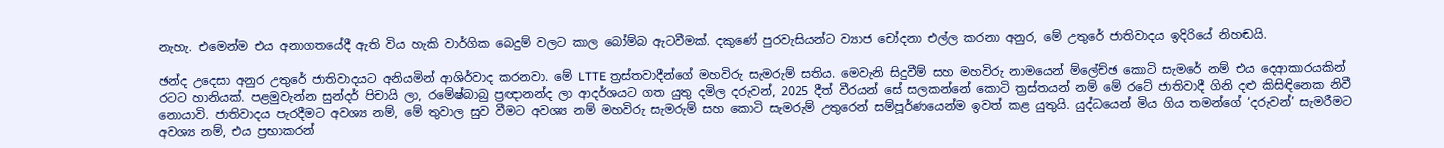නැහැ. එමෙන්ම එය අනාගතයේදී ඇති විය හැකි වාර්ගික බෙදුම් වලට කාල බෝම්බ ඇටවීමක්. දකුණේ පුරවැසියන්ට ව්‍යාජ චෝදනා එල්ල කරනා අනුර, මේ උතුරේ ජාතිවාදය ඉදිරියේ නිහඬයි.

ඡන්ද උදෙසා අනුර උතුරේ ජාතිවාදයට අනියමින් ආශිර්වාද කරනවා. මේ LTTE ත්‍රස්තවාදීන්ගේ මහවිරු සැමරුම් සතිය. මෙවැනි සිදුවීම් සහ මහවිරු නාමයෙන් ම්ලේච්ඡ කොටි සැමරේ නම් එය දෙආකාරයකින් රටට හානියක්. පළමුවැන්න සුන්දර් පිචායි ලා, රමේෂ්බාබු ප්‍රඥානන්ද ලා ආදර්ශයට ගත යුතු දමිල දරුවන්, 2025 දීත් වීරයන් සේ සලකන්නේ කොටි ත්‍රස්තයන් නම් මේ රටේ ජාතිවාදී ගිනි දළු කිසිඳිනෙක නිවී නොයාවි. ජාතිවාදය පැරදීමට අවශ්‍ය නම්, මේ තුවාල සුව වීමට අවශ්‍ය නම් මහවිරු සැමරුම් සහ කොටි සැමරුම් උතුරෙන් සම්පූර්ණයෙන්ම ඉවත් කළ යුතුයි. යුද්ධයෙන් මිය ගිය තමන්ගේ ‘දරුවන්’ සැමරීමට අවශ්‍ය නම්, එය ප්‍රභාකරන්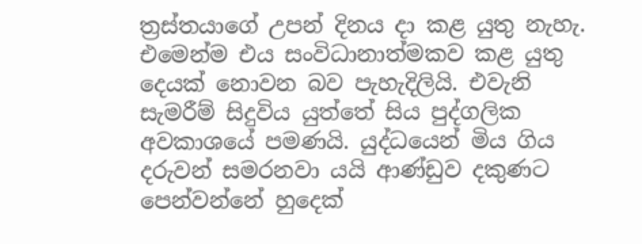ත්‍රස්තයාගේ උපන් දිනය දා කළ යුතු නැහැ. එමෙන්ම එය සංවිධානාත්මකව කළ යුතු දෙයක් නොවන බව පැහැදිලියි. එවැනි සැමරීම් සිදුවිය යුත්තේ සිය පුද්ගලික අවකාශයේ පමණයි. යුද්ධයෙන් මිය ගිය දරුවන් සමරනවා යයි ආණ්ඩුව දකුණට පෙන්වන්නේ හුදෙක්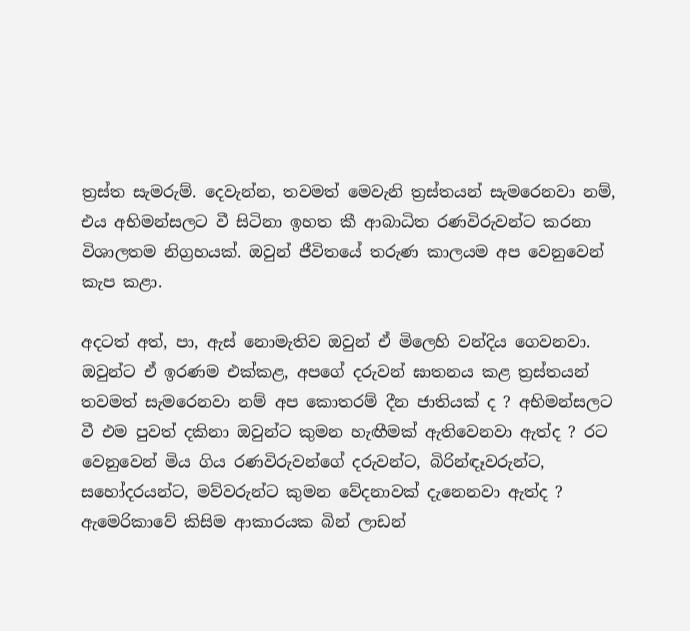ත්‍රස්ත සැමරුම්. දෙවැන්න, තවමත් මෙවැනි ත්‍රස්තයන් සැමරෙනවා නම්, එය අභිමන්සලට වී සිටිනා ඉහත කී ආබාධිත රණවිරුවන්ට කරනා විශාලතම නිග්‍රහයක්. ඔවුන් ජීවිතයේ තරුණ කාලයම අප වෙනුවෙන් කැප කළා.

අදටත් අත්, පා, ඇස් නොමැතිව ඔවුන් ඒ මිලෙහි වන්දිය ගෙවනවා. ඔවුන්ට ඒ ඉරණම එක්කළ, අපගේ දරුවන් ඝාතනය කළ ත්‍රස්තයන් තවමත් සැමරෙනවා නම් අප කොතරම් දීන ජාතියක් ද ? අභිමන්සලට වී එම පුවත් දකිනා ඔවුන්ට කුමන හැඟීමක් ඇතිවෙනවා ඇත්ද ? රට වෙනුවෙන් මිය ගිය රණවිරුවන්ගේ දරුවන්ට, බිරින්ඳෑවරුන්ට, සහෝදරයන්ට, මව්වරුන්ට කුමන වේදනාවක් දැනෙනවා ඇත්ද ? ඇමෙරිකාවේ කිසිම ආකාරයක බින් ලාඩන්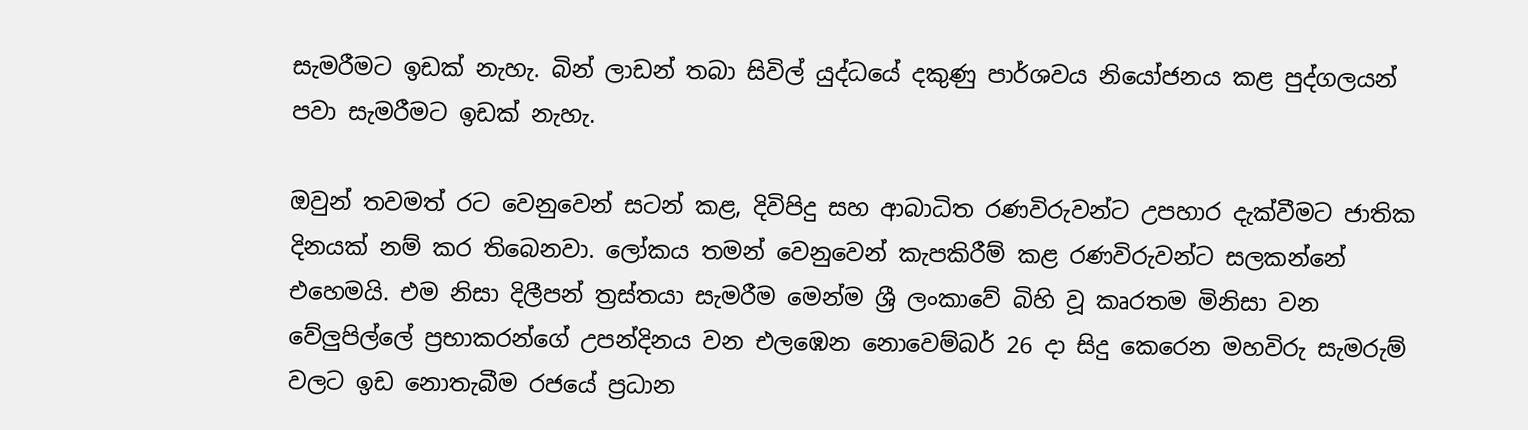සැමරීමට ඉඩක් නැහැ. බින් ලාඩන් තබා සිවිල් යුද්ධයේ දකුණු පාර්ශවය නියෝජනය කළ පුද්ගලයන් පවා සැමරීමට ඉඩක් නැහැ.

ඔවුන් තවමත් රට වෙනුවෙන් සටන් කළ, දිවිපිදු සහ ආබාධිත රණවිරුවන්ට උපහාර දැක්වීමට ජාතික දිනයක් නම් කර තිබෙනවා. ලෝකය තමන් වෙනුවෙන් කැපකිරීම් කළ රණවිරුවන්ට සලකන්නේ එහෙමයි. එම නිසා දිලීපන් ත්‍රස්තයා සැමරීම මෙන්ම ශ්‍රී ලංකාවේ බිහි වූ කෘරතම මිනිසා වන වේලුපිල්ලේ ප්‍රභාකරන්ගේ උපන්දිනය වන එලඹෙන නොවෙම්බර් 26 දා සිදු කෙරෙන මහවිරු සැමරුම් වලට ඉඩ නොතැබීම රජයේ ප්‍රධාන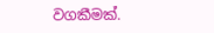වගකීමක්.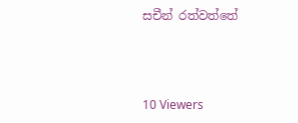සචීන් රත්වත්තේ



10 Viewers